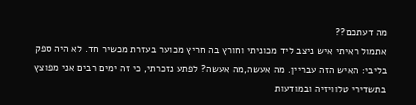מה דעתכם??
אתמול ראיתי איש ניצב ליד מכוניתי וחורץ בה חריץ מכוער בעזרת מכשיר חד. לא היה ספק בליבי: האיש הזה עבריין. מה אעשה,מה אעשה? לפתע נזכרתי, כי זה ימים רבים אני מפוצץ בתשדירי טלוויזיה ובמודעות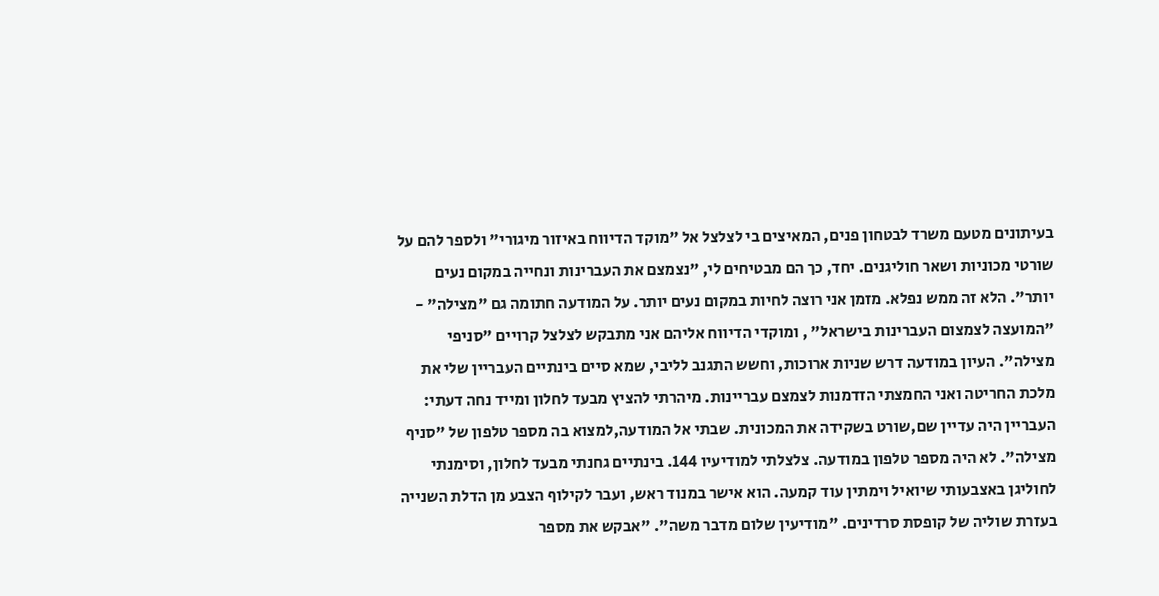בעיתונים מטעם משרד לבטחון פנים, המאיצים בי לצלצל אל "מוקד הדיווח באיזור מיגורי" ולספר להם על שורטי מכוניות ושאר חוליגנים. יחד, כך הם מבטיחים לי, "נצמצם את העברינות ונחייה במקום נעים יותר". הלא זה ממש נפלא. מזמן אני רוצה לחיות במקום נעים יותר. על המודעה חתומה גם "מצילה" - "המועצה לצמצום העברינות בישראל" , ומוקדי הדיווח אליהם אני מתבקש לצלצל קרויים "סניפי מצילה". העיון במודעה דרש שניות ארוכות, וחשש התגנב לליבי, שמא סיים בינתיים העבריין שלי את מלכת החריטה ואני החמצתי הזדמנות לצמצם עבריינות. מיהרתי להציץ מבעד לחלון ומייד נחה דעתי: העבריין היה עדיין שם,שורט בשקידה את המכונית. שבתי אל המודעה,למצוא בה מספר טלפון של "סניף מצילה". לא היה מספר טלפון במודעה. צלצלתי למודיעיו 144. בינתיים גחנתי מבעד לחלון, וסימנתי לחוליגן באצבעותי שיואיל וימתין עוד קמעה. הוא אישר במנוד ראש, ועבר לקילוף הצבע מן הדלת השנייה בעזרת שוליה של קופסת סרדינים. "מודיעין שלום מדבר משה". "אבקש את מספר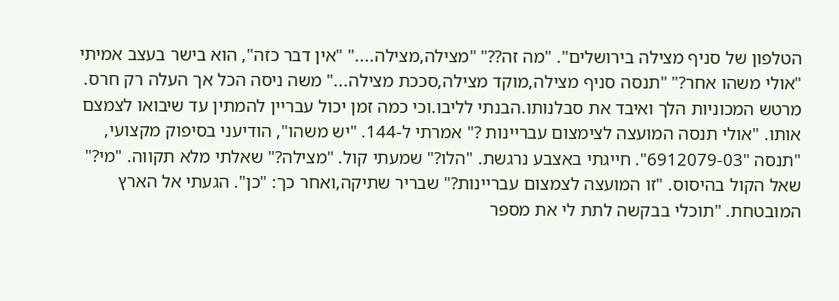הטלפון של סניף מצילה בירושלים". "מה זה??" "מצילה,מצילה...." "אין דבר כזה", הוא בישר בעצב אמיתי "אולי משהו אחר?" "תנסה סניף מצילה,מוקד מצילה,סככת מצילה..." משה ניסה הכל אך העלה רק חרס. מרטש המכוניות הלך ואיבד את סבלנותו.הבנתי לליבו.וכי כמה זמן יכול עבריין להמתין עד שיבואו לצמצם אותו. "אולי תנסה המועצה לצימצום עבריינות ?" אמרתי ל-144. "יש משהו", הודיעני בסיפוק מקצועי, "תנסה "6912079-03". חייגתי באצבע נרגשת. "הלו?" שמעתי קול. "מצילה?" שאלתי מלא תקווה. "מי?" שאל הקול בהיסוס. "זו המועצה לצמצום עבריינות?" שבריר שתיקה,ואחר כך: "כן". הגעתי אל הארץ המובטחת. "תוכלי בבקשה לתת לי את מספר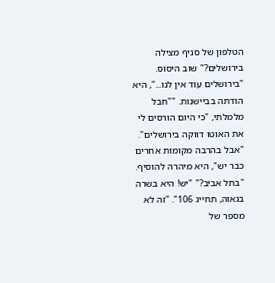הטלפון של סניף מצילה בירושלים?" שוב היסוס. "בירושלים עוד אין לנו...", היא הודתה בביישנות. ""חבל מלמלתי, "כי היום הורסים לי את האוטו דווקה בירושלים". "אבל בהרבה מקומות אחרים כבר יש", היא מיהרה להוסיף. "בתל אביב?" "יש! היא בשרה בגאוה, תחייג 106". "זה לא מספר של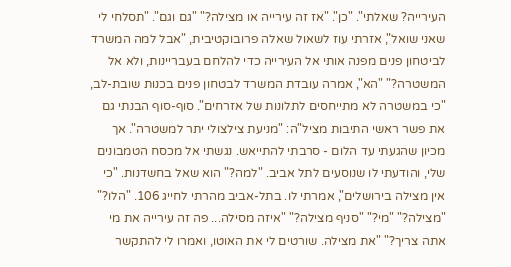העירייה? שאלתי". "כן". "אז זה עירייה או מצילה?" "גם וגם". "תסלחי לי שאני שואל", אזרתי עוז לשאול שאלה פרובוקטיבית, "אבל למה המשרד לביטחון פנים מפנה אותי אל העירייה כדי להלחם בעבריינות, ולא אל המשטרה?" "הא", אמרה עובדת המשרד לבטחון פנים בכנות שובת-לב, "כי במשטרה לא מתייחסים לתלונות של אזרחים". סוף-סוף הבנתי גם את פשר ראשי התיבות מציל"ה: "מניעת צילצולי יתר למשטרה". אך מכיון שהגעתי עד הלום - סרבתי להתייאש. נגשתי אל מכסח הטמבונים שלי, והודעתי לו שנוסעים לתל אביב. "למה?" הוא שאל בחשדנות. "כי אין מצילה בירושלים", אמרתי לו. בתל-אביב מהרתי לחייג 106. "הלו?" "מצילה?" "מי?" "סניף מצילה?" "איזה מסילה... פה זה עירייה את מי אתה צריך?" "את מצילה. שורטים לי את האוטו, ואמרו לי להתקשר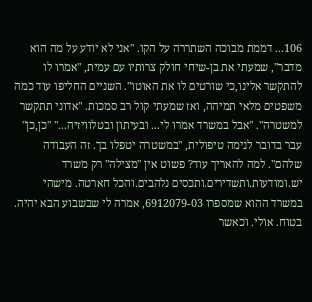106... דממת מבוכה השתררה על הקו. "אני לא יודע על מה הוא מדבר", שמעתי את בן-שיחי חולק צרותיו עם עמית, "אמרו לו להתקשר אלינו,כי שורטים לו את האוטו". השניים החליפו עוד כמה משפטים מלאי תמיהה, ואז שמעתי קול רב סמכות. "אדוני תתקשר למשטרה". "אבל במשרד אמרו לי... ובעיתון ובטלוויזיה..." "כן,כן" עבר בדובר לנימה טיפולית, "במשטרה יטפלו בך. זה העבודה שלהם". למה להאריך עוד? פשוט אין "מצילה" רק משרד יש.ומודעות.ותשדירים.ותכסים נלהבים.והכל חארטה. מישהי במשרד ההוא שמספרו 6912079-03, אמרה לי שבשבוע הבא יהיה. בטוח. אולי. וכאשר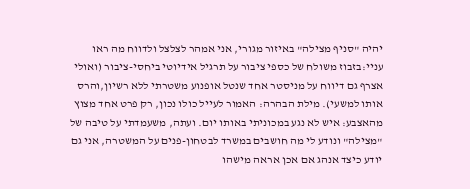יהיה "סניף מצילה" באיזור מגורי, אני אמהר לצלצל ולדווח מה ראו עניי:בזבוז משולח של כספי ציבור על תרגיל אידיוטי ביחסי-ציבור (ואולי אצרף גם דיווח על מניסטר אחד שנטל אופנוע משטרתי ללא רשיון,והרס אותו למשעי). מילת הבהרה: האמור לעייל כולו נכון, רק פרט אחד מצוץ מהאצבע: איש לא נגע במכוניתי באותו יום. ועתה, משעמדתי על טיבה של "מצילה" ונודע לי מה חושבים במשרד לבטחון-פנים על המשטרה, אני גם יודע כיצד אנהג אם אכן אראה מישהו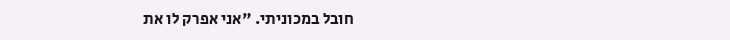חובל במכוניתי. "אני אפרק לו את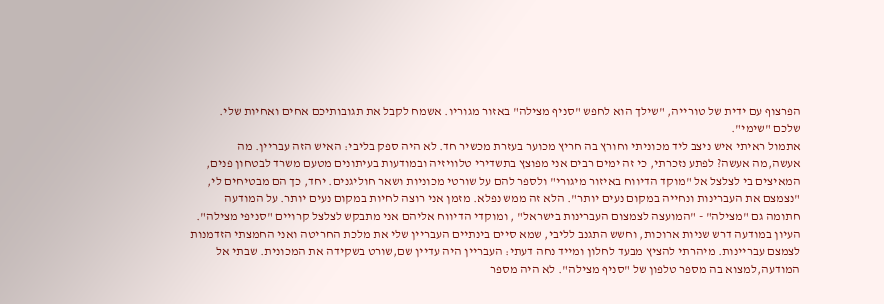הפרצוף עם ידית של טורייה, "שילך הוא לחפש "סניף מצילה" באזור מגוריו. אשמח לקבל את תגובותיכם אחים ואחיות שלי. שלכם "שימי".
אתמול ראיתי איש ניצב ליד מכוניתי וחורץ בה חריץ מכוער בעזרת מכשיר חד. לא היה ספק בליבי: האיש הזה עבריין. מה אעשה,מה אעשה? לפתע נזכרתי, כי זה ימים רבים אני מפוצץ בתשדירי טלוויזיה ובמודעות בעיתונים מטעם משרד לבטחון פנים, המאיצים בי לצלצל אל "מוקד הדיווח באיזור מיגורי" ולספר להם על שורטי מכוניות ושאר חוליגנים. יחד, כך הם מבטיחים לי, "נצמצם את העברינות ונחייה במקום נעים יותר". הלא זה ממש נפלא. מזמן אני רוצה לחיות במקום נעים יותר. על המודעה חתומה גם "מצילה" - "המועצה לצמצום העברינות בישראל" , ומוקדי הדיווח אליהם אני מתבקש לצלצל קרויים "סניפי מצילה". העיון במודעה דרש שניות ארוכות, וחשש התגנב לליבי, שמא סיים בינתיים העבריין שלי את מלכת החריטה ואני החמצתי הזדמנות לצמצם עבריינות. מיהרתי להציץ מבעד לחלון ומייד נחה דעתי: העבריין היה עדיין שם,שורט בשקידה את המכונית. שבתי אל המודעה,למצוא בה מספר טלפון של "סניף מצילה". לא היה מספר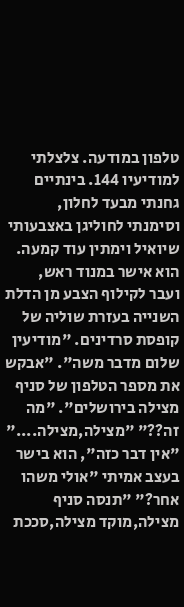טלפון במודעה. צלצלתי למודיעיו 144. בינתיים גחנתי מבעד לחלון, וסימנתי לחוליגן באצבעותי שיואיל וימתין עוד קמעה. הוא אישר במנוד ראש, ועבר לקילוף הצבע מן הדלת השנייה בעזרת שוליה של קופסת סרדינים. "מודיעין שלום מדבר משה". "אבקש את מספר הטלפון של סניף מצילה בירושלים". "מה זה??" "מצילה,מצילה...." "אין דבר כזה", הוא בישר בעצב אמיתי "אולי משהו אחר?" "תנסה סניף מצילה,מוקד מצילה,סככת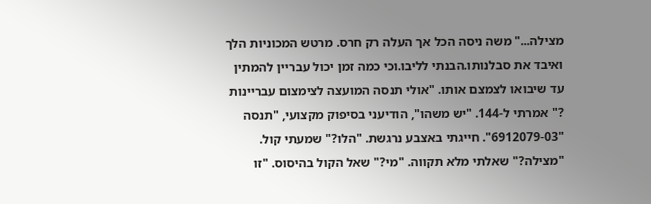מצילה..." משה ניסה הכל אך העלה רק חרס. מרטש המכוניות הלך ואיבד את סבלנותו.הבנתי לליבו.וכי כמה זמן יכול עבריין להמתין עד שיבואו לצמצם אותו. "אולי תנסה המועצה לצימצום עבריינות ?" אמרתי ל-144. "יש משהו", הודיעני בסיפוק מקצועי, "תנסה "6912079-03". חייגתי באצבע נרגשת. "הלו?" שמעתי קול. "מצילה?" שאלתי מלא תקווה. "מי?" שאל הקול בהיסוס. "זו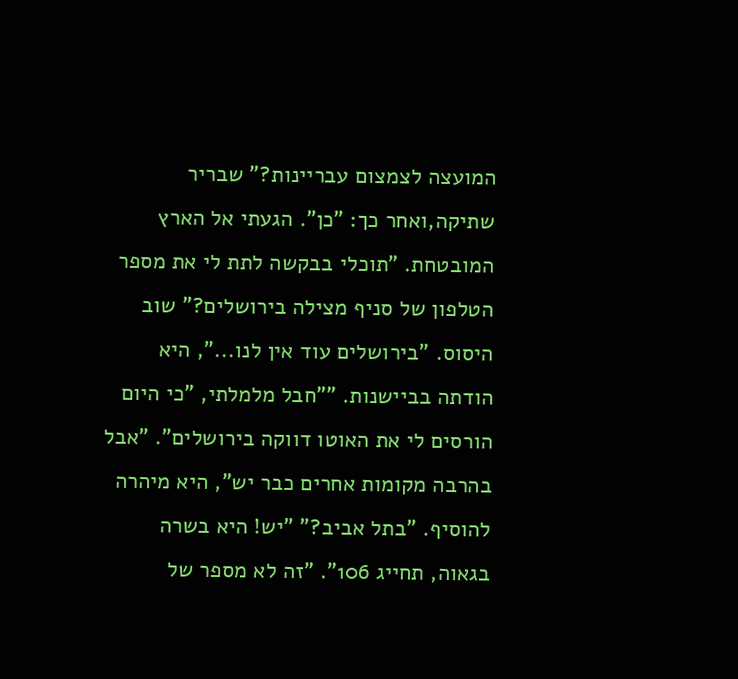המועצה לצמצום עבריינות?" שבריר שתיקה,ואחר כך: "כן". הגעתי אל הארץ המובטחת. "תוכלי בבקשה לתת לי את מספר הטלפון של סניף מצילה בירושלים?" שוב היסוס. "בירושלים עוד אין לנו...", היא הודתה בביישנות. ""חבל מלמלתי, "כי היום הורסים לי את האוטו דווקה בירושלים". "אבל בהרבה מקומות אחרים כבר יש", היא מיהרה להוסיף. "בתל אביב?" "יש! היא בשרה בגאוה, תחייג 106". "זה לא מספר של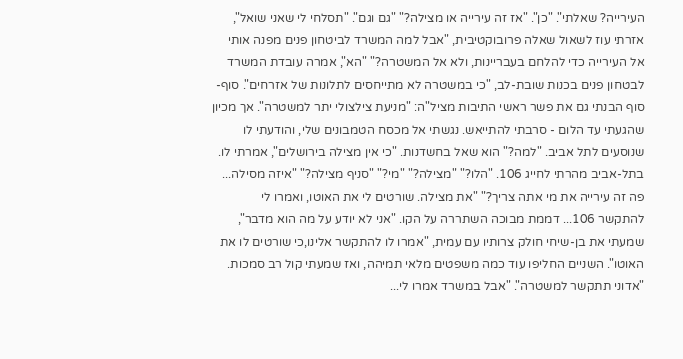העירייה? שאלתי". "כן". "אז זה עירייה או מצילה?" "גם וגם". "תסלחי לי שאני שואל", אזרתי עוז לשאול שאלה פרובוקטיבית, "אבל למה המשרד לביטחון פנים מפנה אותי אל העירייה כדי להלחם בעבריינות, ולא אל המשטרה?" "הא", אמרה עובדת המשרד לבטחון פנים בכנות שובת-לב, "כי במשטרה לא מתייחסים לתלונות של אזרחים". סוף-סוף הבנתי גם את פשר ראשי התיבות מציל"ה: "מניעת צילצולי יתר למשטרה". אך מכיון שהגעתי עד הלום - סרבתי להתייאש. נגשתי אל מכסח הטמבונים שלי, והודעתי לו שנוסעים לתל אביב. "למה?" הוא שאל בחשדנות. "כי אין מצילה בירושלים", אמרתי לו. בתל-אביב מהרתי לחייג 106. "הלו?" "מצילה?" "מי?" "סניף מצילה?" "איזה מסילה... פה זה עירייה את מי אתה צריך?" "את מצילה. שורטים לי את האוטו, ואמרו לי להתקשר 106... דממת מבוכה השתררה על הקו. "אני לא יודע על מה הוא מדבר", שמעתי את בן-שיחי חולק צרותיו עם עמית, "אמרו לו להתקשר אלינו,כי שורטים לו את האוטו". השניים החליפו עוד כמה משפטים מלאי תמיהה, ואז שמעתי קול רב סמכות. "אדוני תתקשר למשטרה". "אבל במשרד אמרו לי...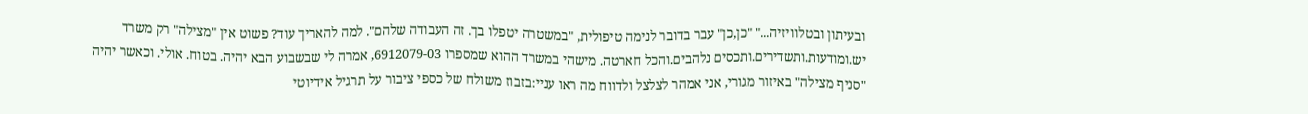ובעיתון ובטלוויזיה..." "כן,כן" עבר בדובר לנימה טיפולית, "במשטרה יטפלו בך. זה העבודה שלהם". למה להאריך עוד? פשוט אין "מצילה" רק משרד יש.ומודעות.ותשדירים.ותכסים נלהבים.והכל חארטה. מישהי במשרד ההוא שמספרו 6912079-03, אמרה לי שבשבוע הבא יהיה. בטוח. אולי. וכאשר יהיה "סניף מצילה" באיזור מגורי, אני אמהר לצלצל ולדווח מה ראו עניי:בזבוז משולח של כספי ציבור על תרגיל אידיוטי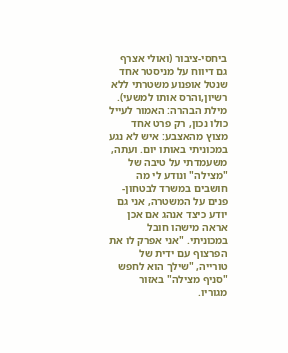ביחסי-ציבור (ואולי אצרף גם דיווח על מניסטר אחד שנטל אופנוע משטרתי ללא רשיון,והרס אותו למשעי). מילת הבהרה: האמור לעייל כולו נכון, רק פרט אחד מצוץ מהאצבע: איש לא נגע במכוניתי באותו יום. ועתה, משעמדתי על טיבה של "מצילה" ונודע לי מה חושבים במשרד לבטחון-פנים על המשטרה, אני גם יודע כיצד אנהג אם אכן אראה מישהו חובל במכוניתי. "אני אפרק לו את הפרצוף עם ידית של טורייה, "שילך הוא לחפש "סניף מצילה" באזור מגוריו.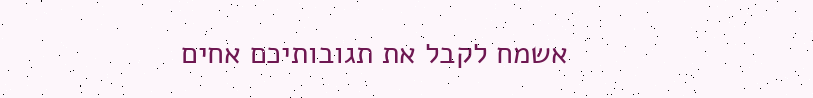אשמח לקבל את תגובותיכם אחים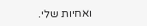ואחיות שלי.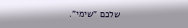שלכם "שימי".